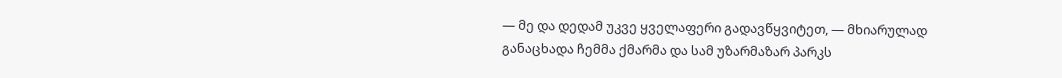— მე და დედამ უკვე ყველაფერი გადავწყვიტეთ, — მხიარულად განაცხადა ჩემმა ქმარმა და სამ უზარმაზარ პარკს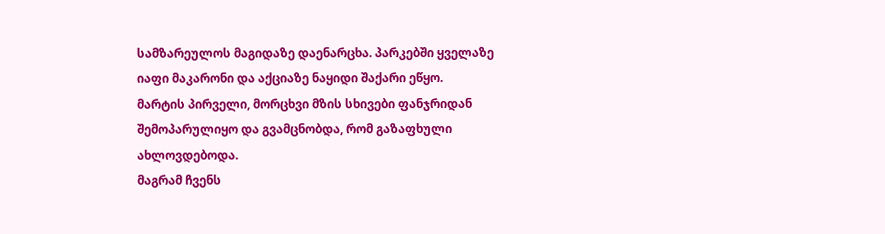სამზარეულოს მაგიდაზე დაენარცხა. პარკებში ყველაზე იაფი მაკარონი და აქციაზე ნაყიდი შაქარი ეწყო.
მარტის პირველი, მორცხვი მზის სხივები ფანჯრიდან შემოპარულიყო და გვამცნობდა, რომ გაზაფხული ახლოვდებოდა.
მაგრამ ჩვენს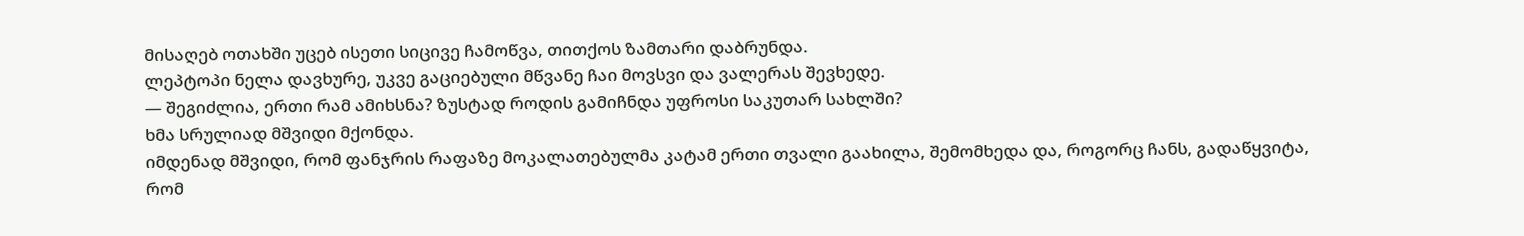მისაღებ ოთახში უცებ ისეთი სიცივე ჩამოწვა, თითქოს ზამთარი დაბრუნდა.
ლეპტოპი ნელა დავხურე, უკვე გაციებული მწვანე ჩაი მოვსვი და ვალერას შევხედე.
— შეგიძლია, ერთი რამ ამიხსნა? ზუსტად როდის გამიჩნდა უფროსი საკუთარ სახლში?
ხმა სრულიად მშვიდი მქონდა.
იმდენად მშვიდი, რომ ფანჯრის რაფაზე მოკალათებულმა კატამ ერთი თვალი გაახილა, შემომხედა და, როგორც ჩანს, გადაწყვიტა, რომ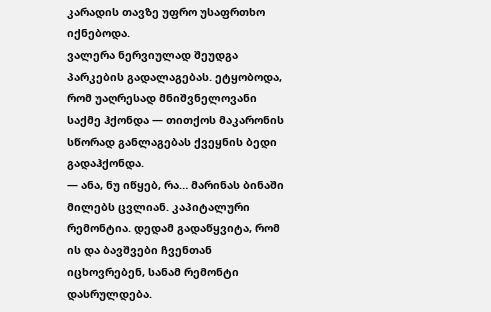კარადის თავზე უფრო უსაფრთხო იქნებოდა.
ვალერა ნერვიულად შეუდგა პარკების გადალაგებას. ეტყობოდა, რომ უაღრესად მნიშვნელოვანი საქმე ჰქონდა — თითქოს მაკარონის სწორად განლაგებას ქვეყნის ბედი გადაჰქონდა.
— ანა, ნუ იწყებ, რა… მარინას ბინაში მილებს ცვლიან. კაპიტალური რემონტია. დედამ გადაწყვიტა, რომ ის და ბავშვები ჩვენთან იცხოვრებენ, სანამ რემონტი დასრულდება.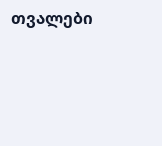თვალები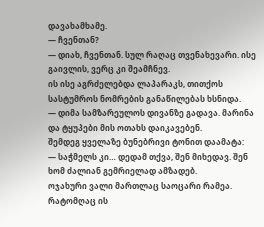დავახამხამე.
— ჩვენთან?
— დიახ, ჩვენთან. სულ რაღაც თვენახევარი. ისე გაივლის, ვერც კი შეამჩნევ.
ის ისე აგრძელებდა ლაპარაკს, თითქოს სასტუმროს ნომრების განაწილებას ხსნიდა.
— დიმა სამზარეულოს დივანზე გადავა. მარინა და ტყუპები მის ოთახს დაიკავებენ.
შემდეგ ყველაზე ბუნებრივი ტონით დაამატა:
— საჭმელს კი… დედამ თქვა, შენ მიხედავ. შენ ხომ ძალიან გემრიელად ამზადებ.
ოჯახური ვალი მართლაც საოცარი რამეა.
რატომღაც ის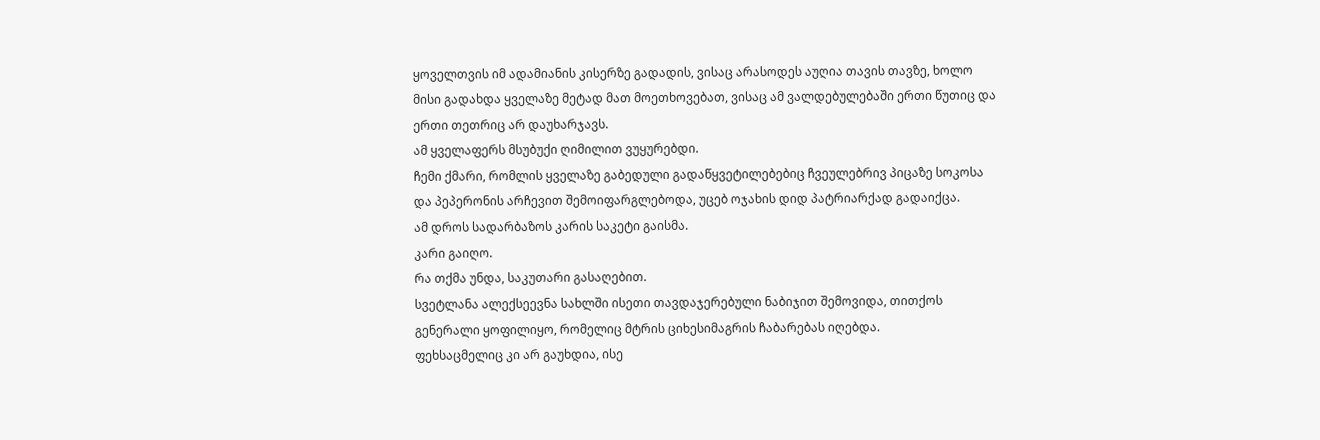ყოველთვის იმ ადამიანის კისერზე გადადის, ვისაც არასოდეს აუღია თავის თავზე, ხოლო მისი გადახდა ყველაზე მეტად მათ მოეთხოვებათ, ვისაც ამ ვალდებულებაში ერთი წუთიც და ერთი თეთრიც არ დაუხარჯავს.
ამ ყველაფერს მსუბუქი ღიმილით ვუყურებდი.
ჩემი ქმარი, რომლის ყველაზე გაბედული გადაწყვეტილებებიც ჩვეულებრივ პიცაზე სოკოსა და პეპერონის არჩევით შემოიფარგლებოდა, უცებ ოჯახის დიდ პატრიარქად გადაიქცა.
ამ დროს სადარბაზოს კარის საკეტი გაისმა.
კარი გაიღო.
რა თქმა უნდა, საკუთარი გასაღებით.
სვეტლანა ალექსეევნა სახლში ისეთი თავდაჯერებული ნაბიჯით შემოვიდა, თითქოს გენერალი ყოფილიყო, რომელიც მტრის ციხესიმაგრის ჩაბარებას იღებდა.
ფეხსაცმელიც კი არ გაუხდია, ისე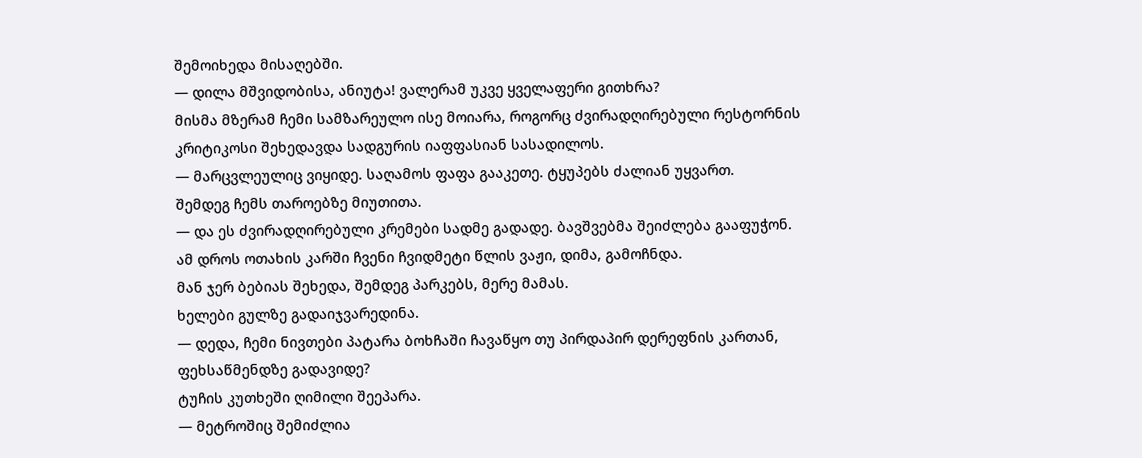შემოიხედა მისაღებში.
— დილა მშვიდობისა, ანიუტა! ვალერამ უკვე ყველაფერი გითხრა?
მისმა მზერამ ჩემი სამზარეულო ისე მოიარა, როგორც ძვირადღირებული რესტორნის კრიტიკოსი შეხედავდა სადგურის იაფფასიან სასადილოს.
— მარცვლეულიც ვიყიდე. საღამოს ფაფა გააკეთე. ტყუპებს ძალიან უყვართ.
შემდეგ ჩემს თაროებზე მიუთითა.
— და ეს ძვირადღირებული კრემები სადმე გადადე. ბავშვებმა შეიძლება გააფუჭონ.
ამ დროს ოთახის კარში ჩვენი ჩვიდმეტი წლის ვაჟი, დიმა, გამოჩნდა.
მან ჯერ ბებიას შეხედა, შემდეგ პარკებს, მერე მამას.
ხელები გულზე გადაიჯვარედინა.
— დედა, ჩემი ნივთები პატარა ბოხჩაში ჩავაწყო თუ პირდაპირ დერეფნის კართან, ფეხსაწმენდზე გადავიდე?
ტუჩის კუთხეში ღიმილი შეეპარა.
— მეტროშიც შემიძლია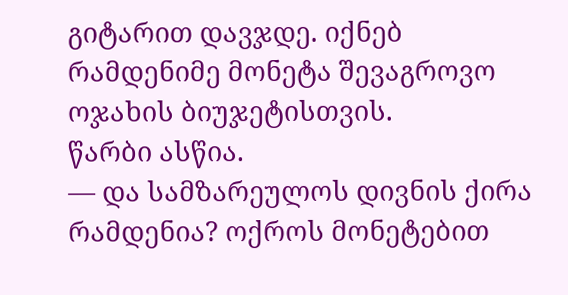გიტარით დავჯდე. იქნებ რამდენიმე მონეტა შევაგროვო ოჯახის ბიუჯეტისთვის.
წარბი ასწია.
— და სამზარეულოს დივნის ქირა რამდენია? ოქროს მონეტებით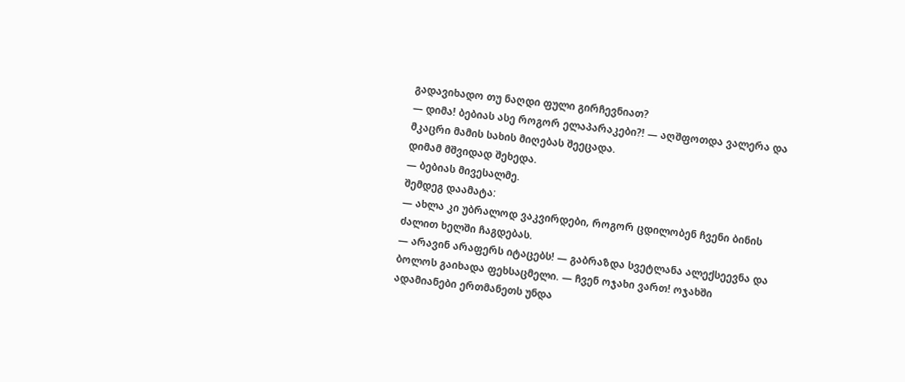გადავიხადო თუ ნაღდი ფული გირჩევნიათ?
— დიმა! ბებიას ასე როგორ ელაპარაკები?! — აღშფოთდა ვალერა და მკაცრი მამის სახის მიღებას შეეცადა.
დიმამ მშვიდად შეხედა.
— ბებიას მივესალმე.
შემდეგ დაამატა:
— ახლა კი უბრალოდ ვაკვირდები, როგორ ცდილობენ ჩვენი ბინის ძალით ხელში ჩაგდებას.
— არავინ არაფერს იტაცებს! — გაბრაზდა სვეტლანა ალექსეევნა და ბოლოს გაიხადა ფეხსაცმელი. — ჩვენ ოჯახი ვართ! ოჯახში ადამიანები ერთმანეთს უნდა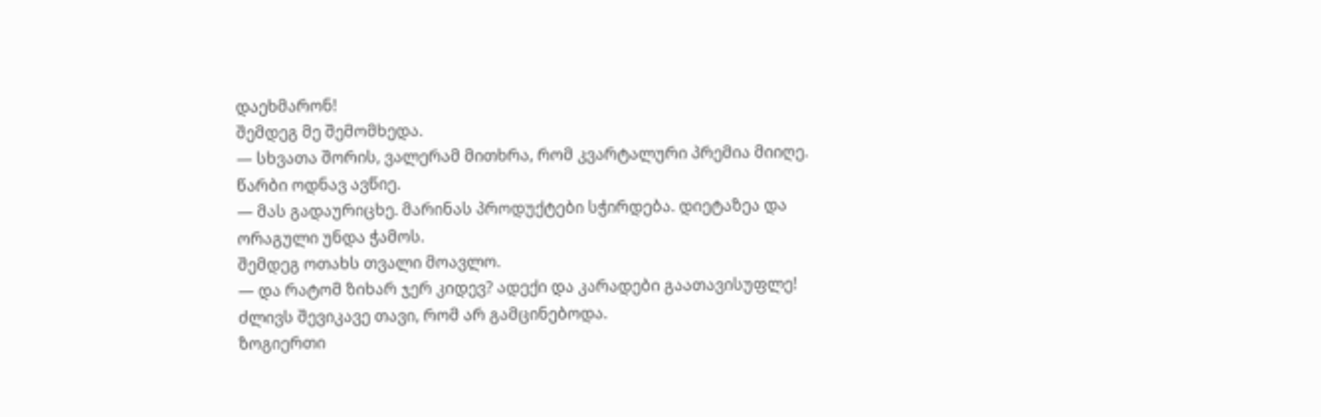დაეხმარონ!
შემდეგ მე შემომხედა.
— სხვათა შორის, ვალერამ მითხრა, რომ კვარტალური პრემია მიიღე.
წარბი ოდნავ ავწიე.
— მას გადაურიცხე. მარინას პროდუქტები სჭირდება. დიეტაზეა და ორაგული უნდა ჭამოს.
შემდეგ ოთახს თვალი მოავლო.
— და რატომ ზიხარ ჯერ კიდევ? ადექი და კარადები გაათავისუფლე!
ძლივს შევიკავე თავი, რომ არ გამცინებოდა.
ზოგიერთი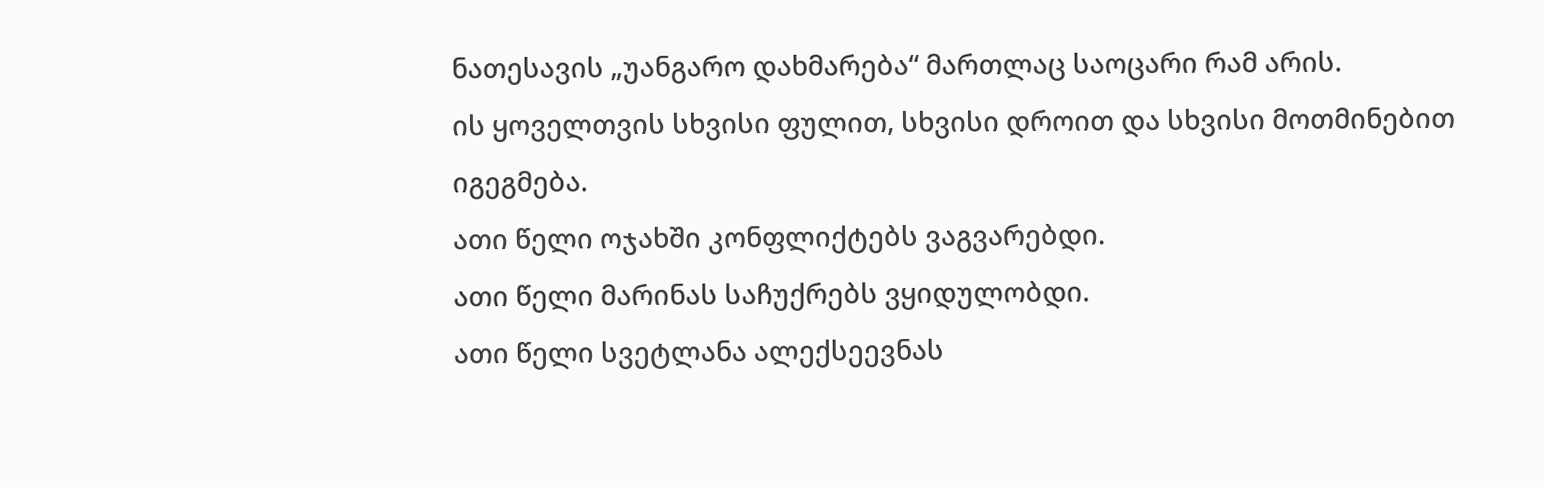ნათესავის „უანგარო დახმარება“ მართლაც საოცარი რამ არის.
ის ყოველთვის სხვისი ფულით, სხვისი დროით და სხვისი მოთმინებით იგეგმება.
ათი წელი ოჯახში კონფლიქტებს ვაგვარებდი.
ათი წელი მარინას საჩუქრებს ვყიდულობდი.
ათი წელი სვეტლანა ალექსეევნას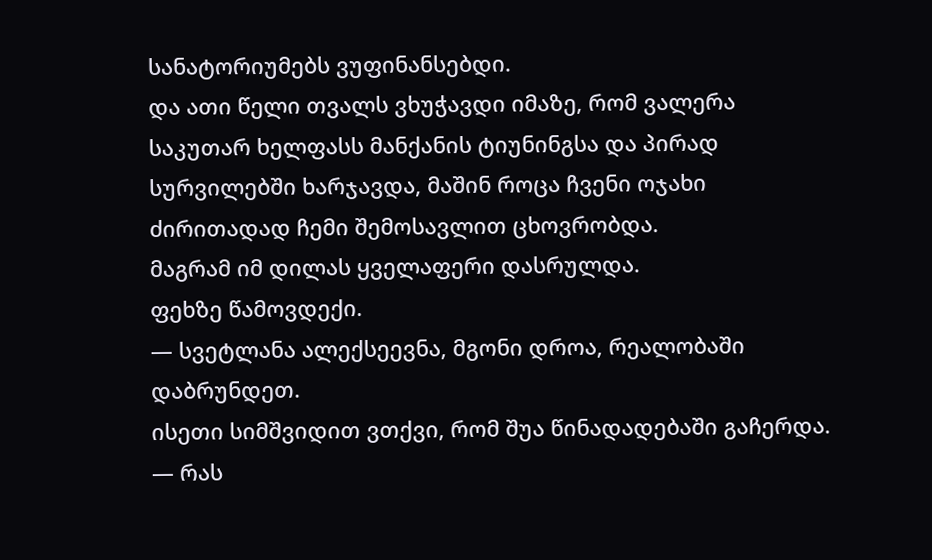სანატორიუმებს ვუფინანსებდი.
და ათი წელი თვალს ვხუჭავდი იმაზე, რომ ვალერა საკუთარ ხელფასს მანქანის ტიუნინგსა და პირად სურვილებში ხარჯავდა, მაშინ როცა ჩვენი ოჯახი ძირითადად ჩემი შემოსავლით ცხოვრობდა.
მაგრამ იმ დილას ყველაფერი დასრულდა.
ფეხზე წამოვდექი.
— სვეტლანა ალექსეევნა, მგონი დროა, რეალობაში დაბრუნდეთ.
ისეთი სიმშვიდით ვთქვი, რომ შუა წინადადებაში გაჩერდა.
— რას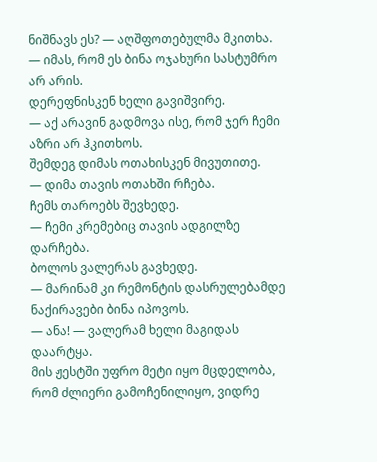ნიშნავს ეს? — აღშფოთებულმა მკითხა.
— იმას, რომ ეს ბინა ოჯახური სასტუმრო არ არის.
დერეფნისკენ ხელი გავიშვირე.
— აქ არავინ გადმოვა ისე, რომ ჯერ ჩემი აზრი არ ჰკითხოს.
შემდეგ დიმას ოთახისკენ მივუთითე.
— დიმა თავის ოთახში რჩება.
ჩემს თაროებს შევხედე.
— ჩემი კრემებიც თავის ადგილზე დარჩება.
ბოლოს ვალერას გავხედე.
— მარინამ კი რემონტის დასრულებამდე ნაქირავები ბინა იპოვოს.
— ანა! — ვალერამ ხელი მაგიდას დაარტყა.
მის ჟესტში უფრო მეტი იყო მცდელობა, რომ ძლიერი გამოჩენილიყო, ვიდრე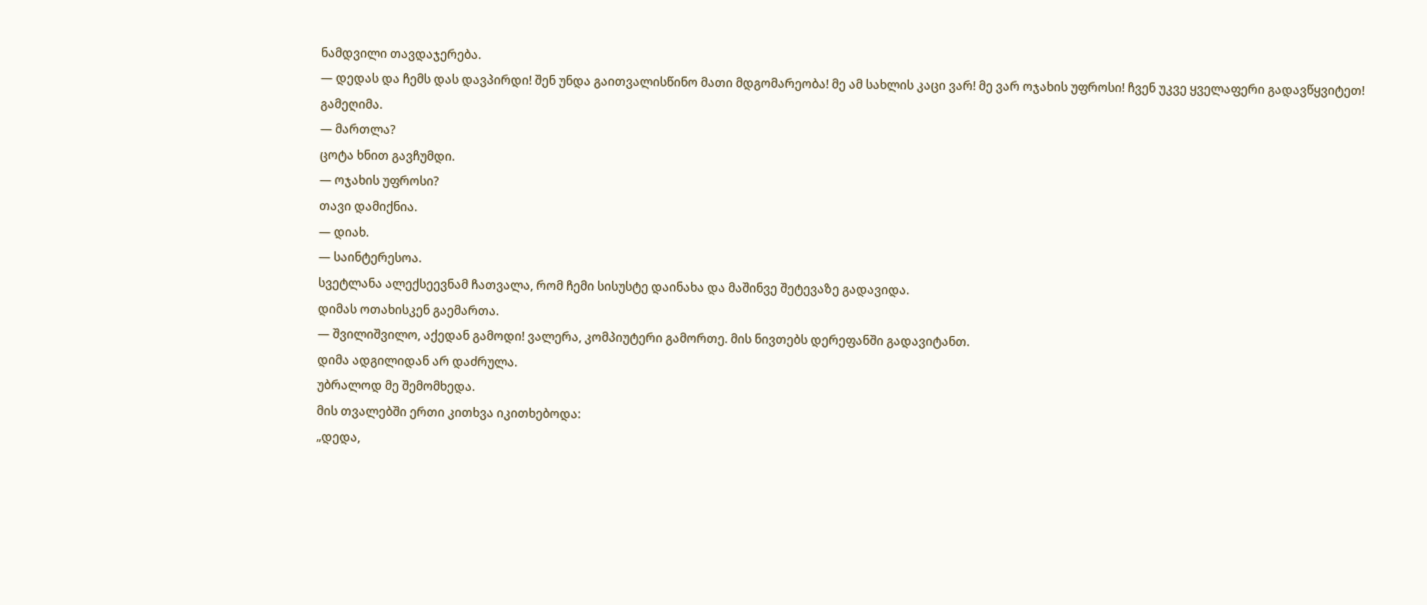ნამდვილი თავდაჯერება.
— დედას და ჩემს დას დავპირდი! შენ უნდა გაითვალისწინო მათი მდგომარეობა! მე ამ სახლის კაცი ვარ! მე ვარ ოჯახის უფროსი! ჩვენ უკვე ყველაფერი გადავწყვიტეთ!
გამეღიმა.
— მართლა?
ცოტა ხნით გავჩუმდი.
— ოჯახის უფროსი?
თავი დამიქნია.
— დიახ.
— საინტერესოა.
სვეტლანა ალექსეევნამ ჩათვალა, რომ ჩემი სისუსტე დაინახა და მაშინვე შეტევაზე გადავიდა.
დიმას ოთახისკენ გაემართა.
— შვილიშვილო, აქედან გამოდი! ვალერა, კომპიუტერი გამორთე. მის ნივთებს დერეფანში გადავიტანთ.
დიმა ადგილიდან არ დაძრულა.
უბრალოდ მე შემომხედა.
მის თვალებში ერთი კითხვა იკითხებოდა:
„დედა,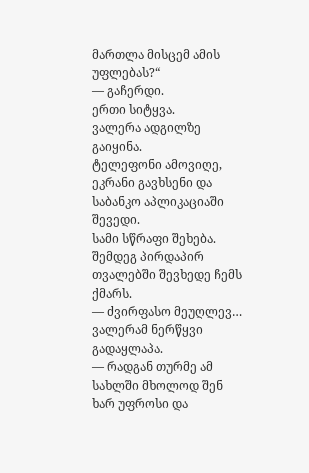მართლა მისცემ ამის უფლებას?“
— გაჩერდი.
ერთი სიტყვა.
ვალერა ადგილზე გაიყინა.
ტელეფონი ამოვიღე, ეკრანი გავხსენი და საბანკო აპლიკაციაში შევედი.
სამი სწრაფი შეხება.
შემდეგ პირდაპირ თვალებში შევხედე ჩემს ქმარს.
— ძვირფასო მეუღლევ…
ვალერამ ნერწყვი გადაყლაპა.
— რადგან თურმე ამ სახლში მხოლოდ შენ ხარ უფროსი და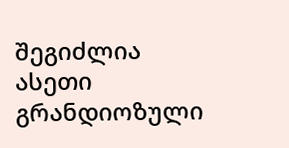შეგიძლია ასეთი გრანდიოზული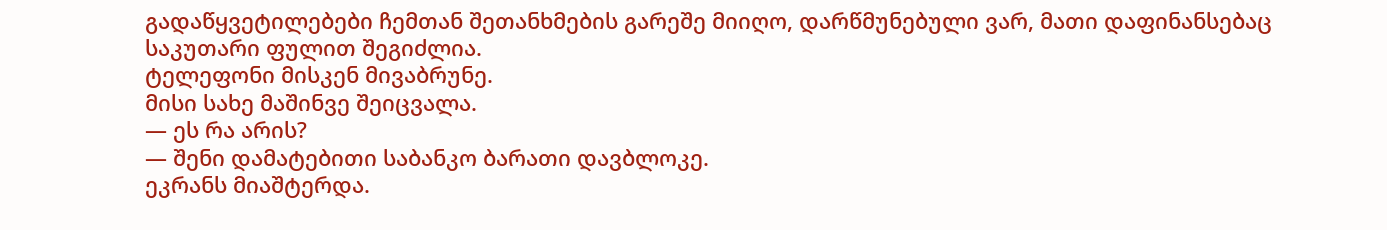გადაწყვეტილებები ჩემთან შეთანხმების გარეშე მიიღო, დარწმუნებული ვარ, მათი დაფინანსებაც საკუთარი ფულით შეგიძლია.
ტელეფონი მისკენ მივაბრუნე.
მისი სახე მაშინვე შეიცვალა.
— ეს რა არის?
— შენი დამატებითი საბანკო ბარათი დავბლოკე.
ეკრანს მიაშტერდა.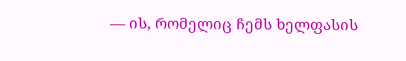— ის, რომელიც ჩემს ხელფასის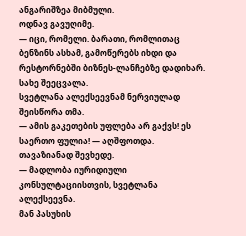ანგარიშზეა მიბმული.
ოდნავ გავუღიმე.
— იცი, რომელი. ბარათი, რომლითაც ბენზინს ასხამ, გამოწერებს იხდი და რესტორნებში ბიზნეს-ლანჩებზე დადიხარ.
სახე შეეცვალა.
სვეტლანა ალექსეევნამ ნერვიულად შეისწორა თმა.
— ამის გაკეთების უფლება არ გაქვს! ეს საერთო ფულია! — აღშფოთდა.
თავაზიანად შევხედე.
— მადლობა იურიდიული კონსულტაციისთვის, სვეტლანა ალექსეევნა.
მან პასუხის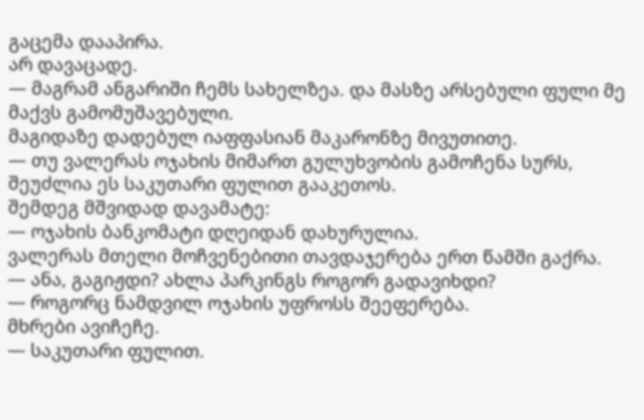გაცემა დააპირა.
არ დავაცადე.
— მაგრამ ანგარიში ჩემს სახელზეა. და მასზე არსებული ფული მე მაქვს გამომუშავებული.
მაგიდაზე დადებულ იაფფასიან მაკარონზე მივუთითე.
— თუ ვალერას ოჯახის მიმართ გულუხვობის გამოჩენა სურს, შეუძლია ეს საკუთარი ფულით გააკეთოს.
შემდეგ მშვიდად დავამატე:
— ოჯახის ბანკომატი დღეიდან დახურულია.
ვალერას მთელი მოჩვენებითი თავდაჯერება ერთ წამში გაქრა.
— ანა, გაგიჟდი? ახლა პარკინგს როგორ გადავიხდი?
— როგორც ნამდვილ ოჯახის უფროსს შეეფერება.
მხრები ავიჩეჩე.
— საკუთარი ფულით.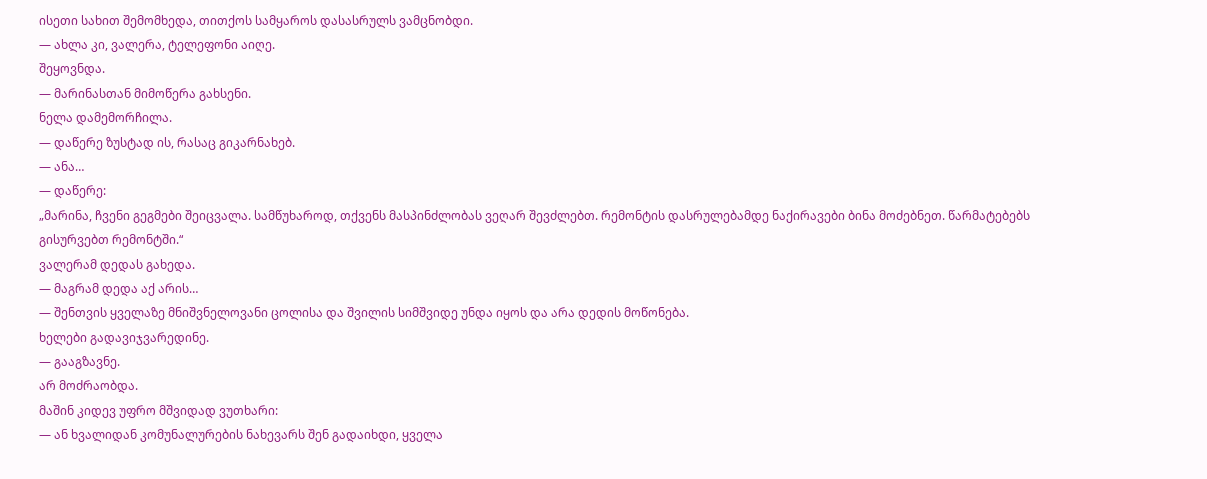ისეთი სახით შემომხედა, თითქოს სამყაროს დასასრულს ვამცნობდი.
— ახლა კი, ვალერა, ტელეფონი აიღე.
შეყოვნდა.
— მარინასთან მიმოწერა გახსენი.
ნელა დამემორჩილა.
— დაწერე ზუსტად ის, რასაც გიკარნახებ.
— ანა…
— დაწერე:
„მარინა, ჩვენი გეგმები შეიცვალა. სამწუხაროდ, თქვენს მასპინძლობას ვეღარ შევძლებთ. რემონტის დასრულებამდე ნაქირავები ბინა მოძებნეთ. წარმატებებს გისურვებთ რემონტში.“
ვალერამ დედას გახედა.
— მაგრამ დედა აქ არის…
— შენთვის ყველაზე მნიშვნელოვანი ცოლისა და შვილის სიმშვიდე უნდა იყოს და არა დედის მოწონება.
ხელები გადავიჯვარედინე.
— გააგზავნე.
არ მოძრაობდა.
მაშინ კიდევ უფრო მშვიდად ვუთხარი:
— ან ხვალიდან კომუნალურების ნახევარს შენ გადაიხდი, ყველა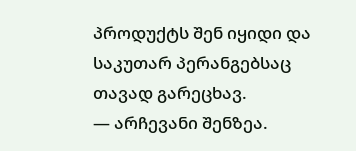პროდუქტს შენ იყიდი და საკუთარ პერანგებსაც თავად გარეცხავ.
— არჩევანი შენზეა.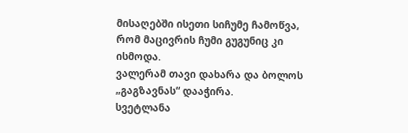მისაღებში ისეთი სიჩუმე ჩამოწვა, რომ მაცივრის ჩუმი გუგუნიც კი ისმოდა.
ვალერამ თავი დახარა და ბოლოს „გაგზავნას“ დააჭირა.
სვეტლანა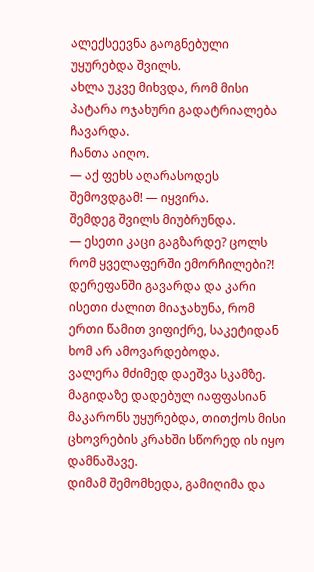ალექსეევნა გაოგნებული უყურებდა შვილს.
ახლა უკვე მიხვდა, რომ მისი პატარა ოჯახური გადატრიალება ჩავარდა.
ჩანთა აიღო.
— აქ ფეხს აღარასოდეს შემოვდგამ! — იყვირა.
შემდეგ შვილს მიუბრუნდა.
— ესეთი კაცი გაგზარდე? ცოლს რომ ყველაფერში ემორჩილები?!
დერეფანში გავარდა და კარი ისეთი ძალით მიაჯახუნა, რომ ერთი წამით ვიფიქრე, საკეტიდან ხომ არ ამოვარდებოდა.
ვალერა მძიმედ დაეშვა სკამზე.
მაგიდაზე დადებულ იაფფასიან მაკარონს უყურებდა, თითქოს მისი ცხოვრების კრახში სწორედ ის იყო დამნაშავე.
დიმამ შემომხედა, გამიღიმა და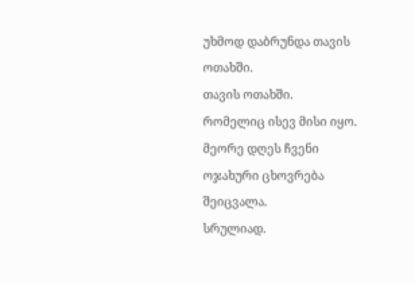უხმოდ დაბრუნდა თავის ოთახში.
თავის ოთახში.
რომელიც ისევ მისი იყო.
მეორე დღეს ჩვენი ოჯახური ცხოვრება შეიცვალა.
სრულიად.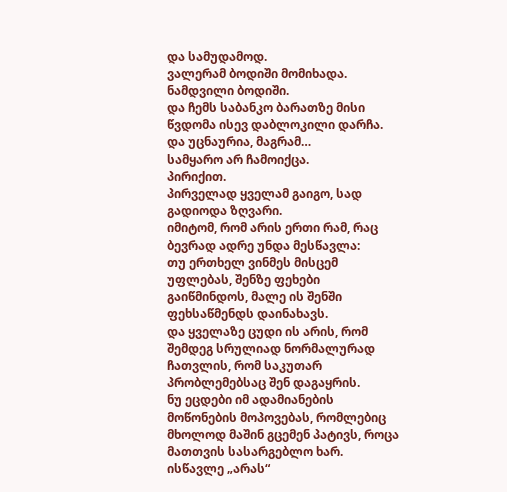და სამუდამოდ.
ვალერამ ბოდიში მომიხადა.
ნამდვილი ბოდიში.
და ჩემს საბანკო ბარათზე მისი წვდომა ისევ დაბლოკილი დარჩა.
და უცნაურია, მაგრამ…
სამყარო არ ჩამოიქცა.
პირიქით.
პირველად ყველამ გაიგო, სად გადიოდა ზღვარი.
იმიტომ, რომ არის ერთი რამ, რაც ბევრად ადრე უნდა მესწავლა:
თუ ერთხელ ვინმეს მისცემ უფლებას, შენზე ფეხები გაიწმინდოს, მალე ის შენში ფეხსაწმენდს დაინახავს.
და ყველაზე ცუდი ის არის, რომ შემდეგ სრულიად ნორმალურად ჩათვლის, რომ საკუთარ პრობლემებსაც შენ დაგაყრის.
ნუ ეცდები იმ ადამიანების მოწონების მოპოვებას, რომლებიც მხოლოდ მაშინ გცემენ პატივს, როცა მათთვის სასარგებლო ხარ.
ისწავლე „არას“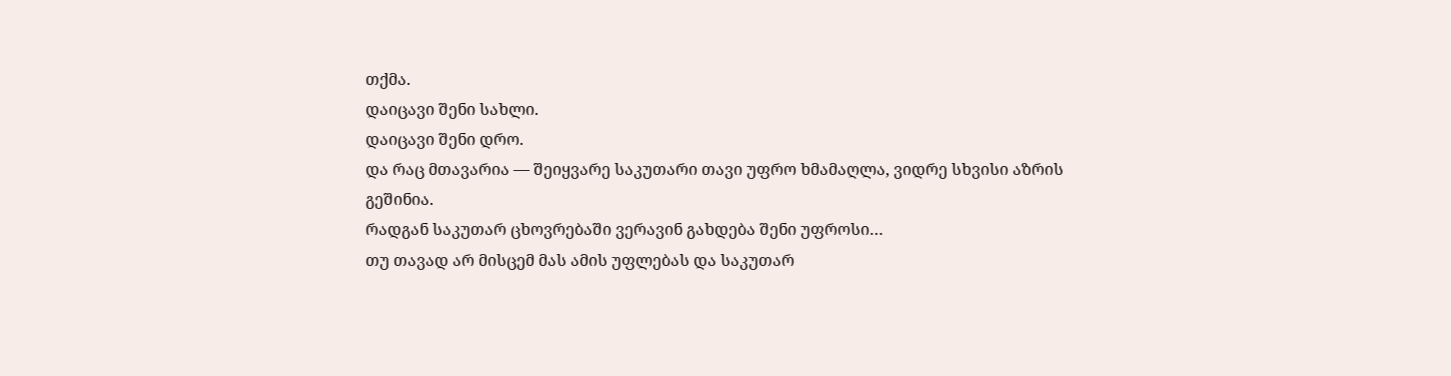თქმა.
დაიცავი შენი სახლი.
დაიცავი შენი დრო.
და რაც მთავარია — შეიყვარე საკუთარი თავი უფრო ხმამაღლა, ვიდრე სხვისი აზრის გეშინია.
რადგან საკუთარ ცხოვრებაში ვერავინ გახდება შენი უფროსი…
თუ თავად არ მისცემ მას ამის უფლებას და საკუთარ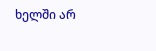ხელში არ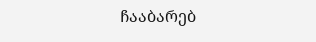ჩააბარებ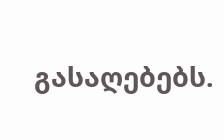გასაღებებს.